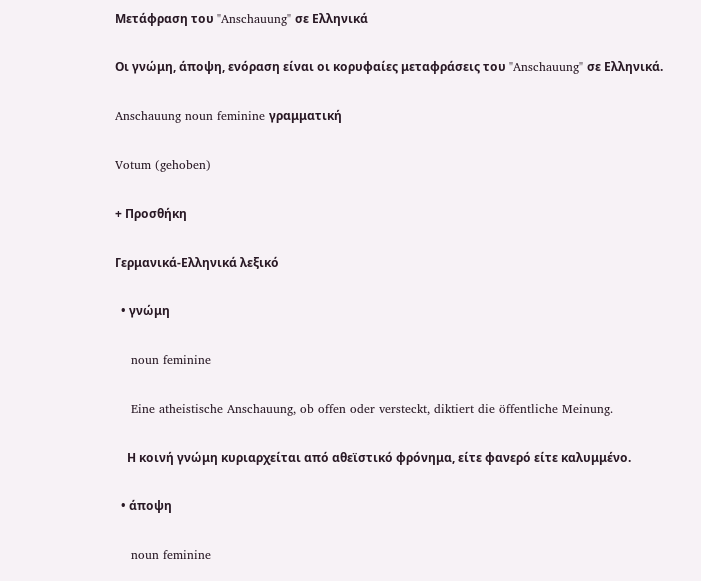Μετάφραση του "Anschauung" σε Ελληνικά

Οι γνώμη, άποψη, ενόραση είναι οι κορυφαίες μεταφράσεις του "Anschauung" σε Ελληνικά.

Anschauung noun feminine γραμματική

Votum (gehoben)

+ Προσθήκη

Γερμανικά-Ελληνικά λεξικό

  • γνώμη

    noun feminine

    Eine atheistische Anschauung, ob offen oder versteckt, diktiert die öffentliche Meinung.

    Η κοινή γνώμη κυριαρχείται από αθεϊστικό φρόνημα, είτε φανερό είτε καλυμμένο.

  • άποψη

    noun feminine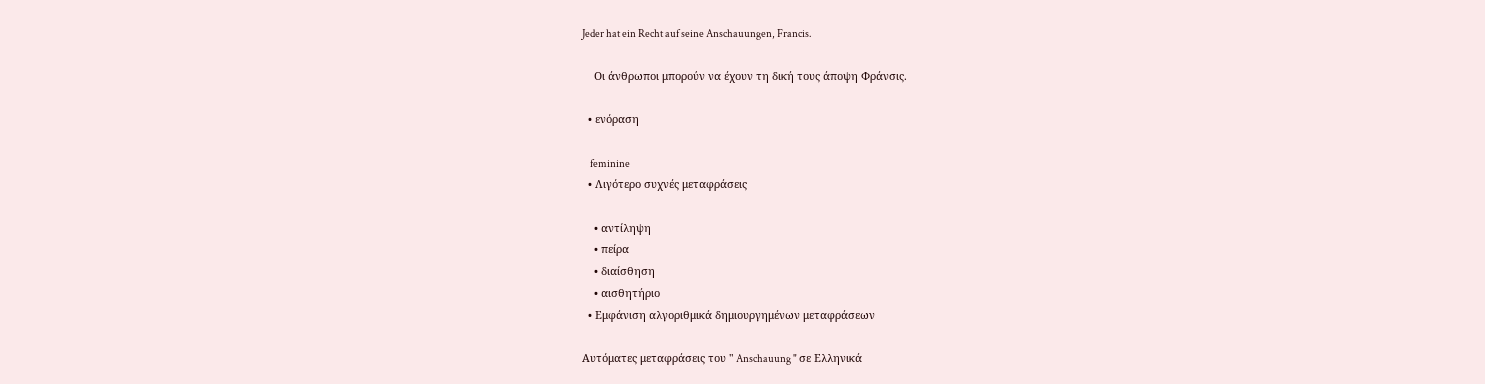Jeder hat ein Recht auf seine Anschauungen, Francis.

    Οι άνθρωποι μπορούν να έχουν τη δική τους άποψη Φράνσις.

  • ενόραση

    feminine
  • Λιγότερο συχνές μεταφράσεις

    • αντίληψη
    • πείρα
    • διαίσθηση
    • αισθητήριο
  • Εμφάνιση αλγοριθμικά δημιουργημένων μεταφράσεων

Αυτόματες μεταφράσεις του " Anschauung " σε Ελληνικά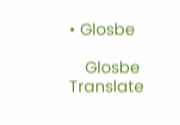• Glosbe

    Glosbe Translate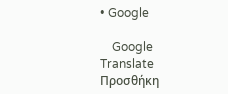• Google

    Google Translate
Προσθήκη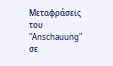Μεταφράσεις του "Anschauung" σε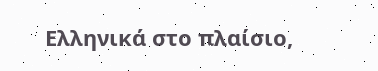Ελληνικά στο πλαίσιο,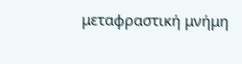μεταφραστική μνήμη